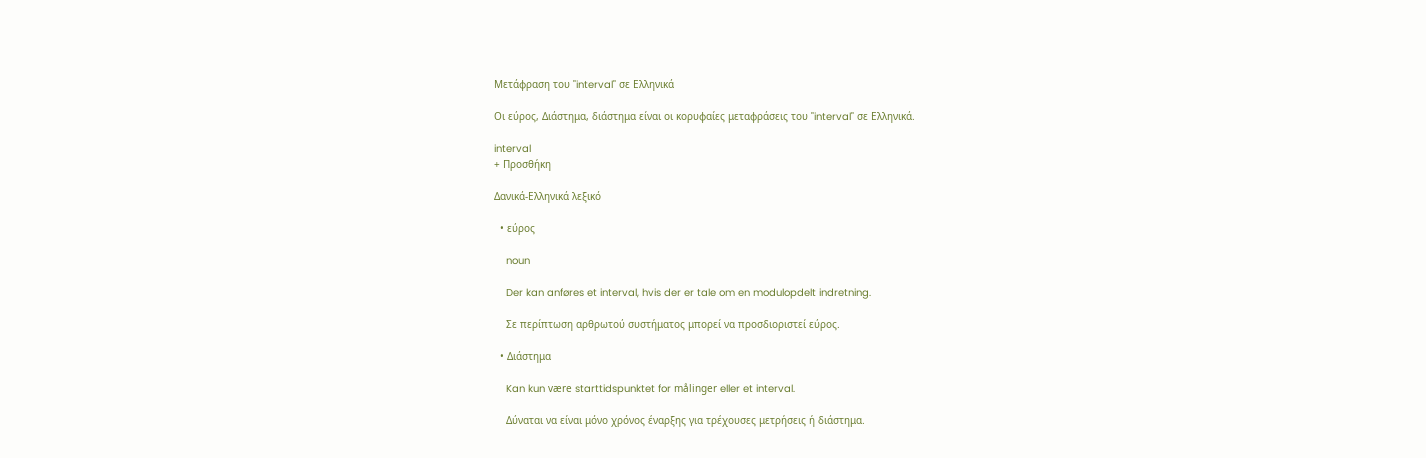Μετάφραση του "interval" σε Ελληνικά

Οι εύρος, Διάστημα, διάστημα είναι οι κορυφαίες μεταφράσεις του "interval" σε Ελληνικά.

interval
+ Προσθήκη

Δανικά-Ελληνικά λεξικό

  • εύρος

    noun

    Der kan anføres et interval, hvis der er tale om en modulopdelt indretning.

    Σε περίπτωση αρθρωτού συστήματος μπορεί να προσδιοριστεί εύρος.

  • Διάστημα

    Kan kun være starttidspunktet for målinger eller et interval.

    Δύναται να είναι μόνο χρόνος έναρξης για τρέχουσες μετρήσεις ή διάστημα.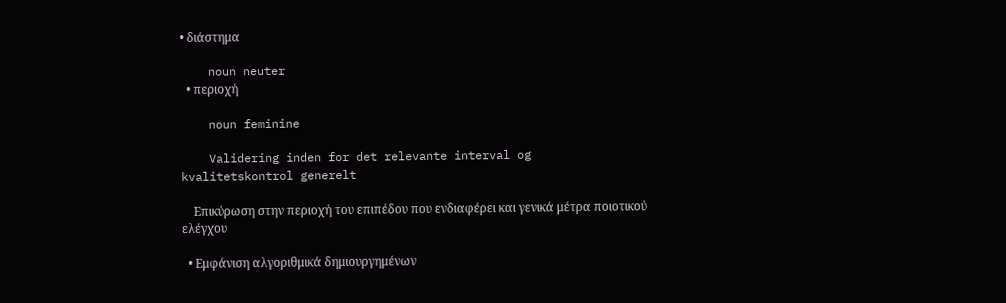• διάστημα

    noun neuter
  • περιοχή

    noun feminine

    Validering inden for det relevante interval og kvalitetskontrol generelt

    Επικύρωση στην περιοχή του επιπέδου που ενδιαφέρει και γενικά μέτρα ποιοτικού ελέγχου

  • Εμφάνιση αλγοριθμικά δημιουργημένων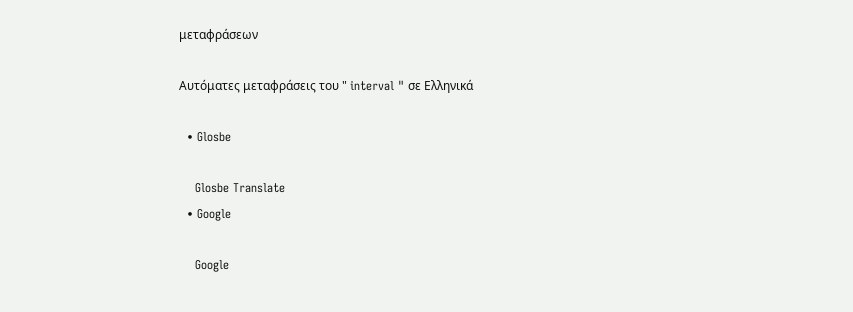μεταφράσεων

Αυτόματες μεταφράσεις του " interval " σε Ελληνικά

  • Glosbe

    Glosbe Translate
  • Google

    Google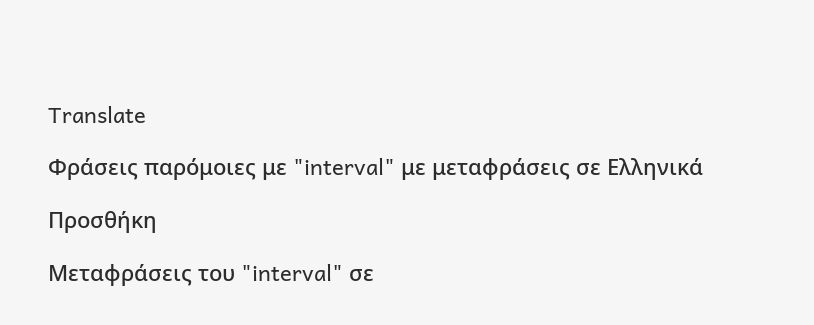Translate

Φράσεις παρόμοιες με "interval" με μεταφράσεις σε Ελληνικά

Προσθήκη

Μεταφράσεις του "interval" σε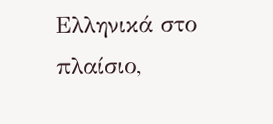Ελληνικά στο πλαίσιο,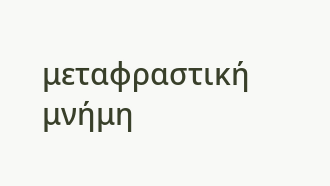μεταφραστική μνήμη